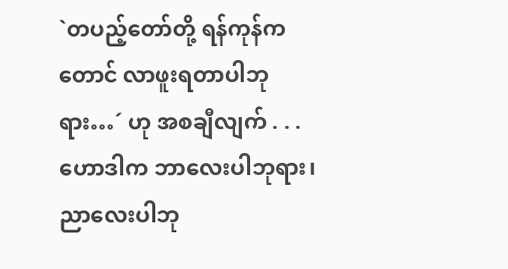`တပည့်တော်တို့ ရန်ကုန်ကတောင် လာဖူးရတာပါဘုရား…´ ဟု အစချီလျက် . . .
ဟောဒါက ဘာလေးပါဘုရား၊ ညာလေးပါဘု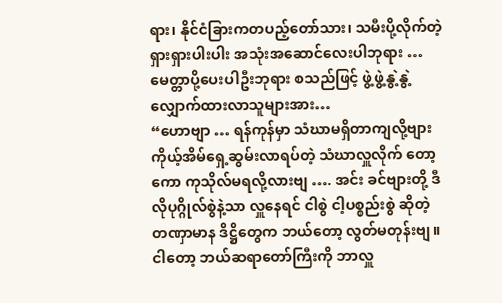ရား၊ နိုင်ငံခြားကတပည့်တော်သား၊ သမီးပို့လိုက်တဲ့ ရှားရှားပါးပါး အသုံးအဆောင်လေးပါဘုရား … မေတ္တာပို့ပေးပါဦးဘုရား စသည်ဖြင့် ဖွဲ့ဖွဲ့နွဲ့နွဲ့ လျှောက်ထားလာသူများအား…
“ဟောဗျာ … ရန်ကုန်မှာ သံဃာမရှိတာကျလို့ဗျား ကိုယ့်အိမ်ရှေ့ဆွမ်းလာရပ်တဲ့ သံဃာလှူလိုက် တော့ကော ကုသိုလ်မရလို့လားဗျ …. အင်း ခင်ဗျားတို့ ဒီလိုပုဂ္ဂိုလ်စွဲနဲ့သာ လှူနေရင် ငါစွဲ ငါ့ပစ္စည်းစွဲ ဆိုတဲ့ တဏှာမာန ဒိဋ္ဌိတွေက ဘယ်တော့ လွတ်မတုန်းဗျ။ ငါတော့ ဘယ်ဆရာတော်ကြီးကို ဘာလှူ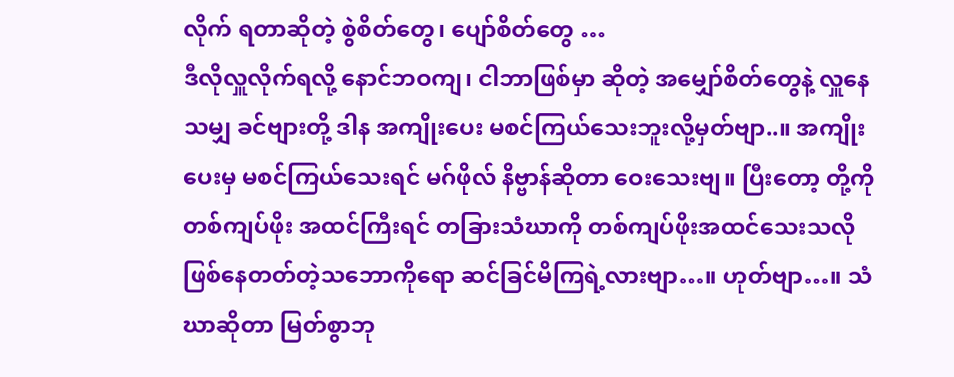လိုက် ရတာဆိုတဲ့ စွဲစိတ်တွေ၊ ပျော်စိတ်တွေ …
ဒီလိုလှူလိုက်ရလို့ နောင်ဘဝကျ၊ ငါဘာဖြစ်မှာ ဆိုတဲ့ အမျှော်စိတ်တွေနဲ့ လှူနေသမျှ ခင်ဗျားတို့ ဒါန အကျိုးပေး မစင်ကြယ်သေးဘူးလို့မှတ်ဗျာ..။ အကျိုးပေးမှ မစင်ကြယ်သေးရင် မဂ်ဖိုလ် နိဗ္ဗာန်ဆိုတာ ဝေးသေးဗျ။ ပြီးတော့ တို့ကို တစ်ကျပ်ဖိုး အထင်ကြီးရင် တခြားသံဃာကို တစ်ကျပ်ဖိုးအထင်သေးသလို ဖြစ်နေတတ်တဲ့သဘောကိုရော ဆင်ခြင်မိကြရဲ့လားဗျာ…။ ဟုတ်ဗျာ…။ သံဃာဆိုတာ မြတ်စွာဘု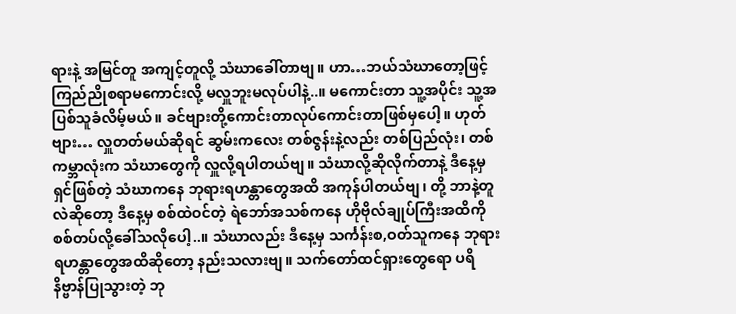ရားနဲ့ အမြင်တူ အကျင့်တူလို့ သံဃာခေါ်တာဗျ။ ဟာ…ဘယ်သံဃာတော့ဖြင့် ကြည်ညိုစရာမကောင်းလို့ မလှူဘူးမလုပ်ပါနဲ့..။ မကောင်းတာ သူ့အပိုင်း သူ့အပြစ်သူခံလိမ့်မယ်။ ခင်ဗျားတို့ကောင်းတာလုပ်ကောင်းတာဖြစ်မှပေါ့။ ဟုတ်ဗျား… လှူတတ်မယ်ဆိုရင် ဆွမ်းကလေး တစ်ဇွန်းနဲ့လည်း တစ်ပြည်လုံး၊ တစ်ကမ္ဘာလုံးက သံဃာတွေကို လှူလို့ရပါတယ်ဗျ။ သံဃာလို့ဆိုလိုက်တာနဲ့ ဒီနေ့မှ ရှင်ဖြစ်တဲ့ သံဃာကနေ ဘုရားရဟန္တာတွေအထိ အကုန်ပါတယ်ဗျ၊ တို့ ဘာနဲ့တူလဲဆိုတော့ ဒီနေ့မှ စစ်ထဲဝင်တဲ့ ရဲဘော်အသစ်ကနေ ဟိုဗိုလ်ချုပ်ကြီးအထိကို စစ်တပ်လို့ခေါ်သလိုပေါ့..။ သံဃာလည်း ဒီနေ့မှ သင်္ကန်းစ,ဝတ်သူကနေ ဘုရားရဟန္တာတွေအထိဆိုတော့ နည်းသလားဗျ။ သက်တော်ထင်ရှားတွေရော ပရိနိဗ္ဗာန်ပြုသွားတဲ့ ဘု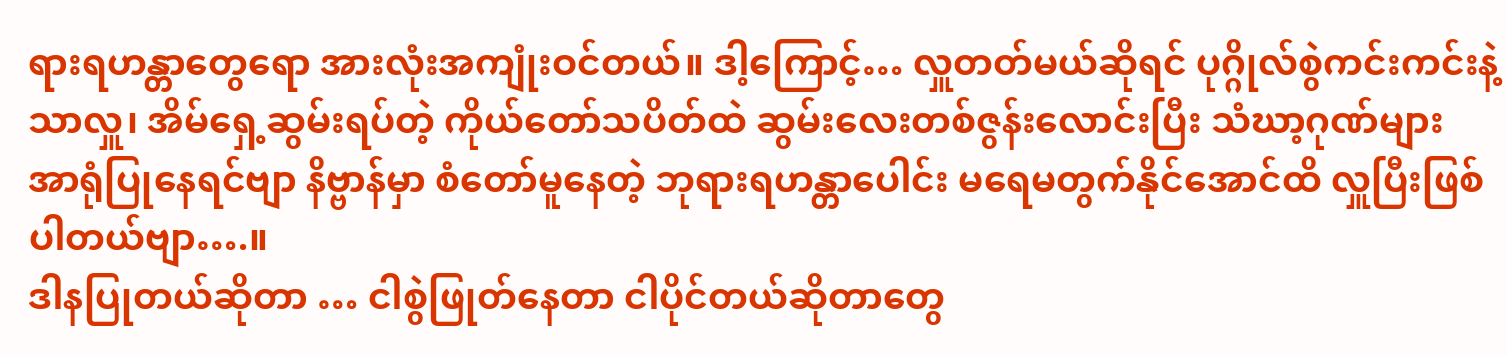ရားရဟန္တာတွေရော အားလုံးအကျုံးဝင်တယ်။ ဒါ့ကြောင့်… လှူတတ်မယ်ဆိုရင် ပုဂ္ဂိုလ်စွဲကင်းကင်းနဲ့သာလှူ၊ အိမ်ရှေ့ဆွမ်းရပ်တဲ့ ကိုယ်တော်သပိတ်ထဲ ဆွမ်းလေးတစ်ဇွန်းလောင်းပြီး သံဃာ့ဂုဏ်များ အာရုံပြုနေရင်ဗျာ နိဗ္ဗာန်မှာ စံတော်မူနေတဲ့ ဘုရားရဟန္တာပေါင်း မရေမတွက်နိုင်အောင်ထိ လှူပြီးဖြစ်ပါတယ်ဗျာ….။
ဒါနပြုတယ်ဆိုတာ … ငါစွဲဖြုတ်နေတာ ငါပိုင်တယ်ဆိုတာတွေ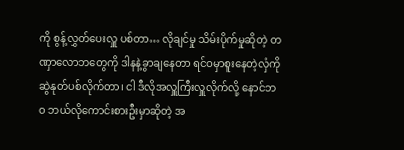ကို စွန့်လွှတ်ပေးလှူ ပစ်တာ… လိုချင်မှု သိမ်းပိုက်မှုဆိုတဲ့ တဏှာလောဘတွေကို ဒါနနဲ့ခွာချနေတာ ရင်ဝမှာစူးနေတဲ့လှံကို ဆွဲနုတ်ပစ်လိုက်တာ၊ ငါ ဒီလိုအလှူကြီးလှူလိုက်လို့ နောင်ဘဝ ဘယ်လိုကောင်းစားဦးမှာဆိုတဲ့ အ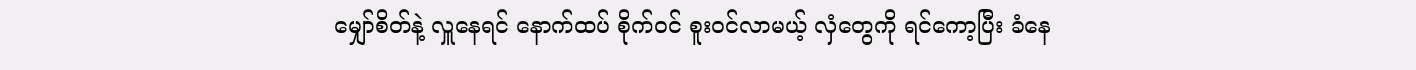မျှော်စိတ်နဲ့ လှူနေရင် နောက်ထပ် စိုက်ဝင် စူးဝင်လာမယ့် လှံတွေကို ရင်ကော့ပြီး ခံနေ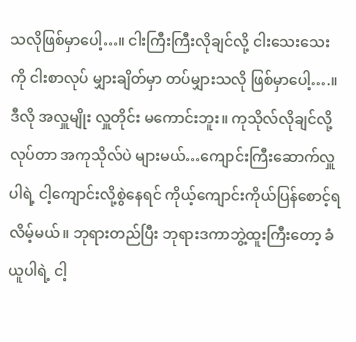သလိုဖြစ်မှာပေါ့…။ ငါးကြီးကြီးလိုချင်လို့ ငါးသေးသေးကို ငါးစာလုပ် မျှားချိတ်မှာ တပ်မျှားသလို ဖြစ်မှာပေါ့….။ ဒီလို အလှူမျိုး လှူတိုင်း မကောင်းဘူး။ ကုသိုလ်လိုချင်လို့လုပ်တာ အကုသိုလ်ပဲ များမယ်…ကျောင်းကြီးဆောက်လှူပါရဲ့ ငါ့ကျောင်းလို့စွဲနေရင် ကိုယ့်ကျောင်းကိုယ်ပြန်စောင့်ရလိမ့်မယ်။ ဘုရားတည်ပြီး ဘုရားဒကာဘွဲ့ထူးကြီးတော့ ခံယူပါရဲ့ ငါ့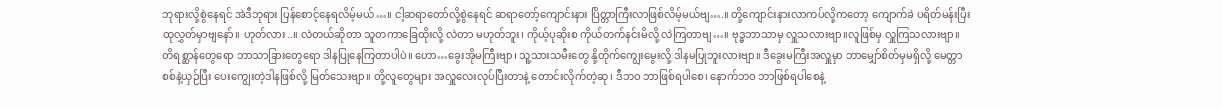ဘုရားလို့စွဲနေရင် အဲဒီဘုရား ပြန်စောင့်နေရလိမ့်မယ်…။ ငါ့ဆရာတော်လို့စွဲနေရင် ဆရာတော့်ကျောင်းနား ပြိတ္တာကြီးလာဖြစ်လိမ့်မယ်ဗျ….။ တို့ကျောင်းနားလာကပ်လို့ကတော့ ကျောက်ခဲ ပရိတ်မန်းပြီး ထုလွှတ်မှာဗျနော်။ ဟုတ်လား..။ လဲတယ်ဆိုတာ သူတကာခြေထိုးလို့ လဲတာ မဟုတ်ဘူး၊ ကိုယ့်ပုဆိုးစ ကိုယ်တက်နင်းမိလို့ လဲကြတာဗျ…။ ဗုဒ္ဓဘာသာမှ လှူသလားဗျာ။လူဖြစ်မှ လှူကြသလားဗျာ။ တိရစ္ဆာန်တွေရော ဘာသာခြားတွေရော ဒါနပြုနေကြတာပါပဲ။ ဟော…ခွေးအိုမကြီးဗျာ၊ သူ့သားသမီးတွေ နို့တိုက်ကျွေးမွေးလို့ ဒါနမပြုဘူးလားဗျာ။ ဒီခွေးမကြီးအလှူမှာ ဘာမျှော်စိတ်မှမရှိလို့ မေတ္တာစစ်နဲ့ယှဉ်ပြီး ပေးကျွေးတဲ့ဒါနဖြစ်လို့ မြတ်သေးဗျာ။ တို့လူတွေများ အလှူလေးလုပ်ပြီးတာနဲ့ တောင်းလိုက်တဲ့ဆု၊ ဒီဘဝ ဘာဖြစ်ရပါစေ၊ နောက်ဘဝ ဘာဖြစ်ရပါစေနဲ့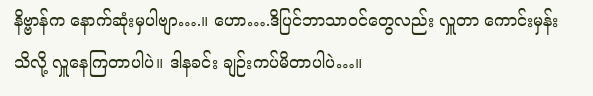နိဗ္ဗာန်က နောက်ဆုံးမှပါဗျာ….။ ဟော….ဒိပြင်ဘာသာဝင်တွေလည်း လှူတာ ကောင်းမှန်းသိလို့ လှူနေကြတာပါပဲ။ ဒါနခင်း ချဉ်းကပ်မိတာပါပဲ…။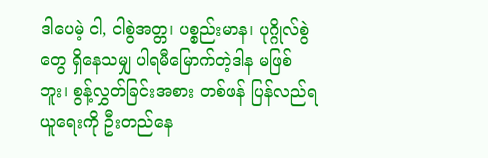ဒါပေမဲ့ ငါ, ငါစွဲအတ္တ၊ ပစ္စည်းမာန၊ ပုဂ္ဂိုလ်စွဲတွေ ရှိနေသမျှ ပါရမီမြောက်တဲ့ဒါန မဖြစ်ဘူး၊ စွန့်လွှတ်ခြင်းအစား တစ်ဖန် ပြန်လည်ရယူရေးကို ဦးတည်နေ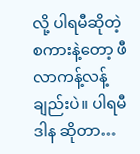လို့ ပါရမီဆိုတဲ့စကားနဲ့တော့ ဖီလာကန့်လန့်ချည်းပဲ။ ပါရမီဒါန ဆိုတာ…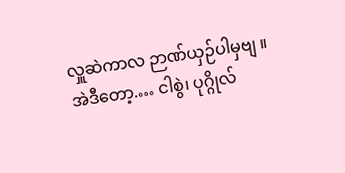လှူဆဲကာလ ဉာဏ်ယှဉ်ပါမှဗျ ။
အဲဒီတော့.… ငါစွဲ၊ ပုဂ္ဂိုလ်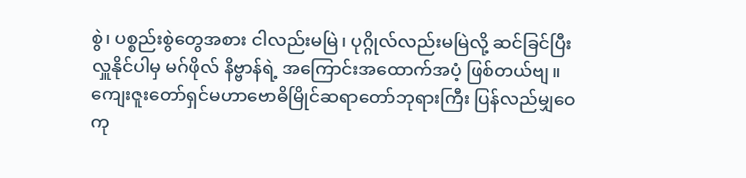စွဲ၊ ပစ္စည်းစွဲတွေအစား ငါလည်းမမြဲ၊ ပုဂ္ဂိုလ်လည်းမမြဲလို့ ဆင်ခြင်ပြီး လှူနိုင်ပါမှ မဂ်ဖိုလ် နိဗ္ဗာန်ရဲ့ အကြောင်းအထောက်အပံ့ ဖြစ်တယ်ဗျ။
ကျေးဇူးတော်ရှင်မဟာဗောဓိမြိုင်ဆရာတော်ဘုရားကြီး ပြန်လည်မျှဝေ ကု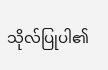သိုလ်ပြုပါ၏